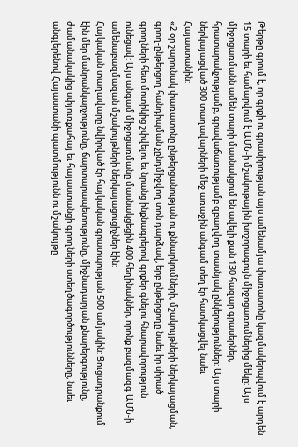Թերթը գրում է, որ գրքի ու գրասիրության այս ամենամյա փառատոնը կազմակերպվում է արդեն 15 տարի եւ համարվում է ԱՄՆ-ի մշակութային խոշորագույն միջոցառումներից մեկը: Այս միջոցառմանն ամեն տարի մասնակցում են ավելի քան 130 հազար գրասերներ, հրատարակչությամբ, գրավաճառությամբ զբաղվող տասնյակ ընկերություններ: Այս տարի ներկայացված 300 տաղավարների մեջ առաջին անգամ տեղ էր հատկացվել նաեւ Հայաստանին:
«2 օր շարունակ փառատոնը ընթերցանության ու քննարկումների, մշակույթների ներկայացման, գրող-ընթերցող հանդիպման չընդմիջվող տոն դարձավ, երբ ընթերցողը նաեւ իր սիրած գրողների հետ մոտիկից շփվելու եւ նրանց ինքնագրերով գրքեր գնելու հնարավորություն ունեցավ: Այս անգամ միջոցառմանը մասնակցեցին 400 հեղինակներ, որոնք բազմազգ ԱՄՆ-ի ամենաբազմազան մշակույթների ներկայացուցիչներ էին:
Հայկական տաղավարը նվիրված էր հայկական գրատպության 500 ամյակին: Ցուցադրանքում էին մեր մանրանկարչությունը, ճարտարապետությունը, միջնադարյան քնարերգությունը, ժամանակակից սփյուռքահայ եւ հայաստանցի գրողների ստեղծագործությունները, նաեւ անգլերենով Հայաստանի պատմությունն ու մշակույթը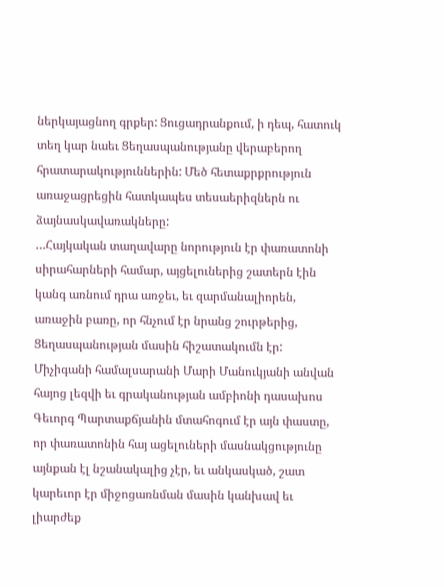ներկայացնող գրքեր: Ցուցադրանքում, ի դեպ, հատուկ տեղ կար նաեւ Ցեղասպանությանը վերաբերող հրատարակություններին: Մեծ հետաքրքրություն առաջացրեցին հատկապես տեսաերիզներն ու ձայնասկավառակները:
…Հայկական տաղավարը նորություն էր փառատոնի սիրահարների համար, այցելուներից շատերն էին կանգ առնում դրա առջեւ, եւ զարմանալիորեն, առաջին բառը, որ հնչում էր նրանց շուրթերից, Ցեղասպանության մասին հիշատակումն էր:
Միչիգանի համալսարանի Մարի Մանուկյանի անվան հայոց լեզվի եւ գրականության ամբիոնի դասախոս Գեւորգ Պարտաքճյանին մտահոգում էր այն փաստը, որ փառատոնին հայ ացելուների մասնակցությունը այնքան էլ նշանակալից չէր, եւ անկասկած, շատ կարեւոր էր միջոցառնման մասին կանխավ եւ լիարժեք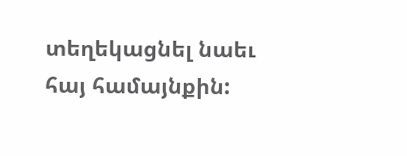տեղեկացնել նաեւ հայ համայնքին: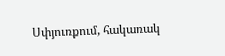Սփյուռքում, հակառակ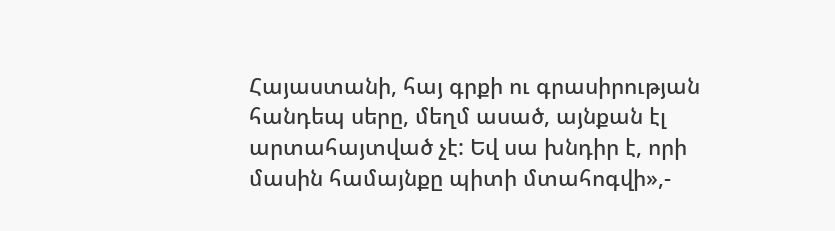Հայաստանի, հայ գրքի ու գրասիրության հանդեպ սերը, մեղմ ասած, այնքան էլ արտահայտված չէ: Եվ սա խնդիր է, որի մասին համայնքը պիտի մտահոգվի»,-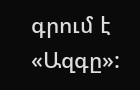գրում է «Ազգը»: